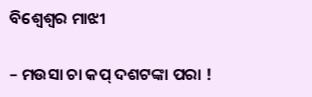ବିଶ୍ଵେଶ୍ଵର ମାଝୀ

– ମଉସା ଚା କପ୍ ଦଶଟଙ୍କା ପରା !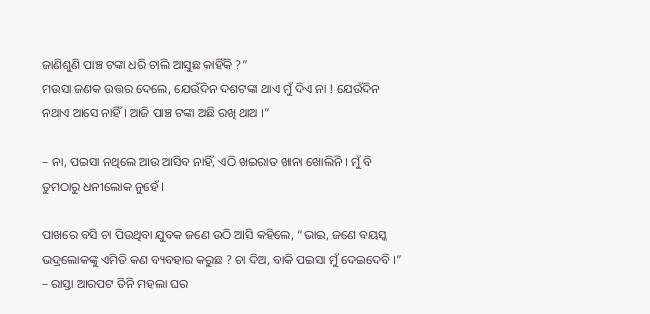ଜାଣିଶୁଣି ପାଞ୍ଚ ଟଙ୍କା ଧରି ଚାଲି ଆସୁଛ କାହିଁକି ?”
ମଉସା ଜଣକ ଉତ୍ତର ଦେଲେ, ଯେଉଁଦିନ ଦଶଟଙ୍କା ଥାଏ ମୁଁ ଦିଏ ନା ! ଯେଉଁଦିନ ନଥାଏ ଆସେ ନାହିଁ । ଆଜି ପାଞ୍ଚ ଟଙ୍କା ଅଛି ରଖି ଥାଅ ।”

– ନା, ପଇସା ନଥିଲେ ଆଉ ଆସିବ ନାହିଁ, ଏଠି ଖଇରାତ ଖାନା ଖୋଲିନି । ମୁଁ ବି ତୁମଠାରୁ ଧନୀଲୋକ ନୁହେଁ ।

ପାଖରେ ବସି ଚା ପିଉଥିବା ଯୁବକ ଜଣେ ଉଠି ଆସି କହିଲେ, “ଭାଇ, ଜଣେ ବୟସ୍କ ଭଦ୍ରଲୋକଙ୍କୁ ଏମିତି କଣ ବ୍ୟବହାର କରୁଛ ? ଚା ଦିଅ, ବାକି ପଇସା ମୁଁ ଦେଇଦେବି ।”
– ରାସ୍ତା ଆରପଟ ତିନି ମହଲା ଘର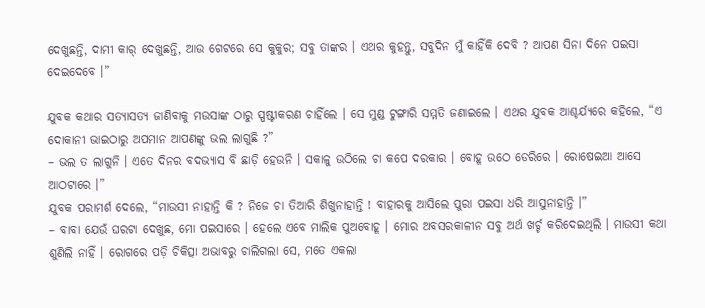ଦେଖୁଛନ୍ତି, ଦାମୀ କାର୍ ଦେଖୁଛନ୍ତି, ଆଉ ଗେଟରେ ସେ କୁକୁର; ସବୁ ତାଙ୍କର । ଏଥର କୁହନ୍ତୁ, ସବୁଦିନ ମୁଁ କାହିଁକି ଦେବି ? ଆପଣ ସିନା ଦିନେ ପଇସା ଦେଇଦେବେ ।”

ଯୁବକ କଥାର ସତ୍ୟାସତ୍ୟ ଜାଣିବାକୁ ମଉସାଙ୍କ ଠାରୁ ସ୍ପଷ୍ଟୀକରଣ ଚାହିଁଲେ । ସେ ମୁଣ୍ଡ ଟୁଙ୍ଗାରି ସମ୍ମତି ଜଣାଇଲେ । ଏଥର ଯୁବକ ଆଶ୍ଚର୍ଯ୍ୟରେ କହିଲେ, “ଏ ଦୋକାନୀ ଭାଇଠାରୁ ଅପମାନ ଆପଣଙ୍କୁ ଭଲ ଲାଗୁଛି ?”
– ଭଲ ତ ଲାଗୁନି । ଏତେ ଦିନର ବଦଭ୍ୟାସ ବି ଛାଡ଼ି ହେଉନି । ସକାଳୁ ଉଠିଲେ ଚା କପେ ଦରକାର । ବୋହୂ ଉଠେ ଡେରିରେ । ରୋଷେଇଆ ଆସେ ଆଠଟାରେ ।”
ଯୁବକ ପରାମର୍ଶ ଦେଲେ, “ମାଉସୀ ନାହାନ୍ତି କି ? ନିଜେ ଚା ତିଆରି ଶିଖୁନାହାନ୍ତି ! ବାହାରକୁ ଆସିଲେ ପୁରା ପଇସା ଧରି ଆସୁନାହାନ୍ତି ।”
– ବାବା ଯେଉଁ ଘରଟା ଦେଖୁଛ, ମୋ ପଇସାରେ । ହେଲେ ଏବେ ମାଲିକ ପୁଅବୋହୂ । ମୋର ଅବସରକାଳୀନ ସବୁ ଅର୍ଥ ଖର୍ଚ୍ଚ କରିଦେଇଥିଲି । ମାଉସୀ କଥା ଶୁଣିଲି ନାହିଁ । ରୋଗରେ ପଡ଼ି ଚିକିତ୍ସା ଅଭାବରୁ ଚାଲିଗଲା ସେ, ମତେ ଏକଲା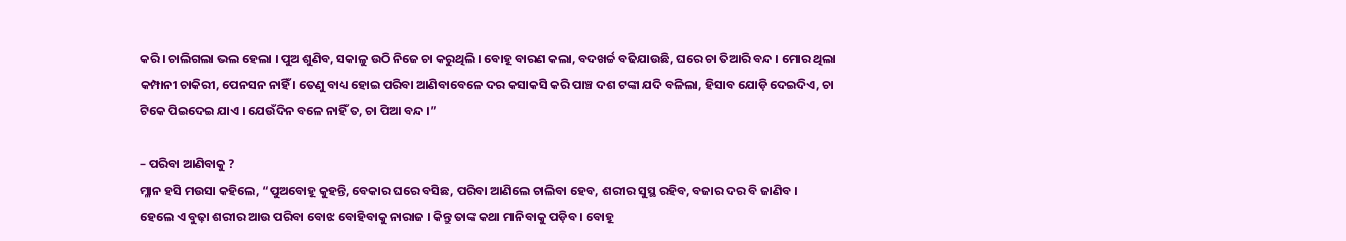କରି । ଚାଲିଗଲା ଭଲ ହେଲା । ପୁଅ ଶୁଣିବ, ସକାଳୁ ଉଠି ନିଜେ ଚା କରୁଥିଲି । ବୋହୂ ବାରଣ କଲା, ବଦଖର୍ଚ୍ଚ ବଢିଯାଉଛି, ଘରେ ଚା ତିଆରି ବନ୍ଦ । ମୋର ଥିଲା କମ୍ପାନୀ ଚାକିରୀ, ପେନସନ ନାହିଁ । ତେଣୁ ବାଧ୍ୟ ହୋଇ ପରିବା ଆଣିବାବେଳେ ଦର କସାକସି କରି ପାଞ୍ଚ ଦଶ ଟଙ୍କା ଯଦି ବଳିଲା, ହିସାବ ଯୋଡ଼ି ଦେଇଦିଏ, ଚା ଟିକେ ପିଇଦେଇ ଯାଏ । ଯେଉଁଦିନ ବଳେ ନାହିଁ ତ, ଚା ପିଆ ବନ୍ଦ ।”

– ପରିବା ଆଣିବାକୁ ?
ମ୍ଳାନ ହସି ମଉସା କହିଲେ, “ପୁଅବୋହୂ କୁହନ୍ତି, ବେକାର ଘରେ ବସିଛ, ପରିବା ଆଣିଲେ ଚାଲିବା ହେବ, ଶରୀର ସୁସ୍ଥ ରହିବ, ବଜାର ଦର ବି ଜାଣିବ ।
ହେଲେ ଏ ବୁଢ଼ା ଶରୀର ଆଉ ପରିବା ବୋଝ ବୋହିବାକୁ ନାରାଜ । କିନ୍ତୁ ତାଙ୍କ କଥା ମାନିବାକୁ ପଡ଼ିବ । ବୋହୂ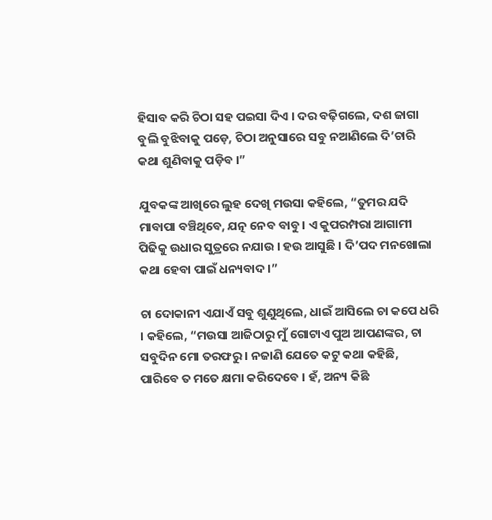ହିସାବ କରି ଚିଠା ସହ ପଇସା ଦିଏ । ଦର ବଢ଼ିଗଲେ, ଦଶ ଜାଗା ବୁଲି ବୁଝିବାକୁ ପଡ଼େ, ଚିଠା ଅନୁସାରେ ସବୁ ନଆଣିଲେ ଦି’ଚାରି କଥା ଶୁଣିବାକୁ ପଡ଼ିବ ।”

ଯୁବକଙ୍କ ଆଖିରେ ଲୁହ ଦେଖି ମଉସା କହିଲେ, “ତୁମର ଯଦି ମାବାପା ବଞ୍ଚିଥିବେ, ଯତ୍ନ ନେବ ବାବୁ । ଏ କୁପରମ୍ପରା ଆଗାମୀ ପିଢିକୁ ଉଧାର ସୁତ୍ରରେ ନଯାଉ । ହଉ ଆସୁଛି । ଦି’ପଦ ମନଖୋଲା କଥା ହେବା ପାଇଁ ଧନ୍ୟବାଦ ।”

ଚା ଦୋକାନୀ ଏଯାଏଁ ସବୁ ଶୁଣୁଥିଲେ, ଧାଇଁ ଆସିଲେ ଚା କପେ ଧରି । କହିଲେ, “ମଉସା ଆଜିଠାରୁ ମୁଁ ଗୋଟାଏ ପୁଅ ଆପଣଙ୍କର, ଚା ସବୁଦିନ ମୋ ତରଫରୁ । ନଜାଣି ଯେତେ କଟୁ କଥା କହିଛି, ପାରିବେ ତ ମତେ କ୍ଷମା କରିଦେବେ । ହଁ, ଅନ୍ୟ କିଛି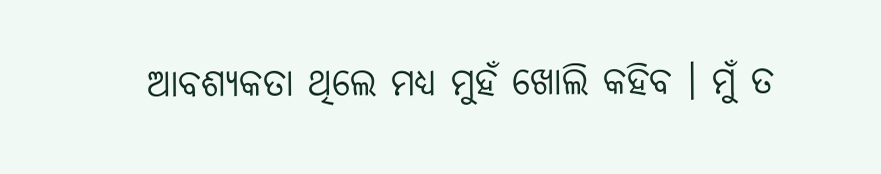ଆବଶ୍ୟକତା ଥିଲେ ମଧ୍ୟ ମୁହଁ ଖୋଲି କହିବ । ମୁଁ ତ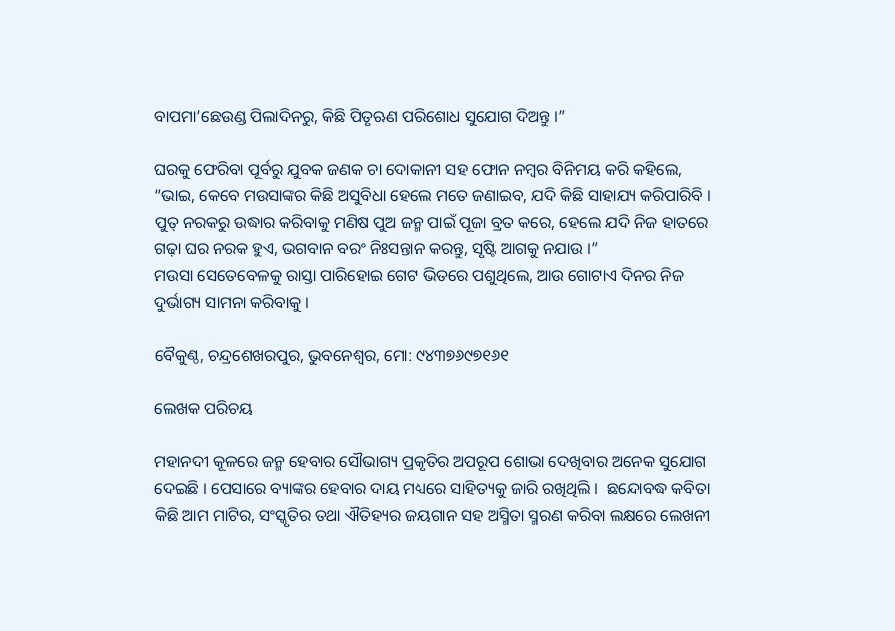ବାପମା’ଛେଉଣ୍ଡ ପିଲାଦିନରୁ, କିଛି ପିତୃଋଣ ପରିଶୋଧ ସୁଯୋଗ ଦିଅନ୍ତୁ ।”

ଘରକୁ ଫେରିବା ପୂର୍ବରୁ ଯୁବକ ଜଣକ ଚା ଦୋକାନୀ ସହ ଫୋନ ନମ୍ବର ବିନିମୟ କରି କହିଲେ, “ଭାଇ, କେବେ ମଉସାଙ୍କର କିଛି ଅସୁବିଧା ହେଲେ ମତେ ଜଣାଇବ, ଯଦି କିଛି ସାହାଯ୍ୟ କରିପାରିବି । ପୁତ୍ ନରକରୁ ଉଦ୍ଧାର କରିବାକୁ ମଣିଷ ପୁଅ ଜନ୍ମ ପାଇଁ ପୂଜା ବ୍ରତ କରେ, ହେଲେ ଯଦି ନିଜ ହାତରେ ଗଢ଼ା ଘର ନରକ ହୁଏ, ଭଗବାନ ବରଂ ନିଃସନ୍ତାନ କରନ୍ତୁ, ସୃଷ୍ଟି ଆଗକୁ ନଯାଉ ।”
ମଉସା ସେତେବେଳକୁ ରାସ୍ତା ପାରିହୋଇ ଗେଟ ଭିତରେ ପଶୁଥିଲେ, ଆଉ ଗୋଟାଏ ଦିନର ନିଜ ଦୁର୍ଭାଗ୍ୟ ସାମନା କରିବାକୁ ।

ବୈକୁଣ୍ଠ, ଚନ୍ଦ୍ରଶେଖରପୁର, ଭୁବନେଶ୍ୱର, ମୋ: ୯୪୩୭୬୯୭୧୬୧

ଲେଖକ ପରିଚୟ

ମହାନଦୀ କୂଳରେ ଜନ୍ମ ହେବାର ସୌଭାଗ୍ୟ ପ୍ରକୃତିର ଅପରୂପ ଶୋଭା ଦେଖିବାର ଅନେକ ସୁଯୋଗ ଦେଇଛି । ପେସାରେ ବ୍ୟାଙ୍କର ହେବାର ଦାୟ ମଧ୍ୟରେ ସାହିତ୍ୟକୁ ଜାରି ରଖିଥିଲି ।  ଛନ୍ଦୋବଦ୍ଧ କବିତା କିଛି ଆମ ମାଟିର, ସଂସ୍କୃତିର ତଥା ଐତିହ୍ୟର ଜୟଗାନ ସହ ଅସ୍ମିତା ସ୍ମରଣ କରିବା ଲକ୍ଷରେ ଲେଖନୀ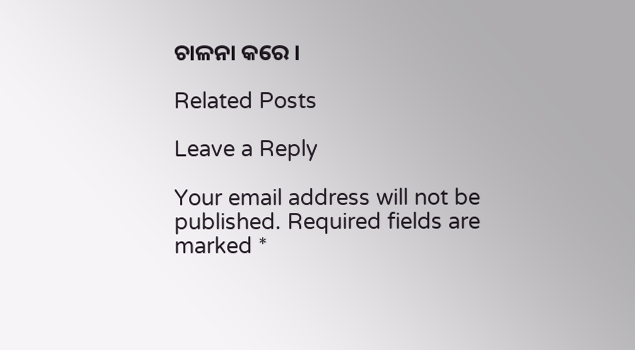ଚାଳନା କରେ ।

Related Posts

Leave a Reply

Your email address will not be published. Required fields are marked *